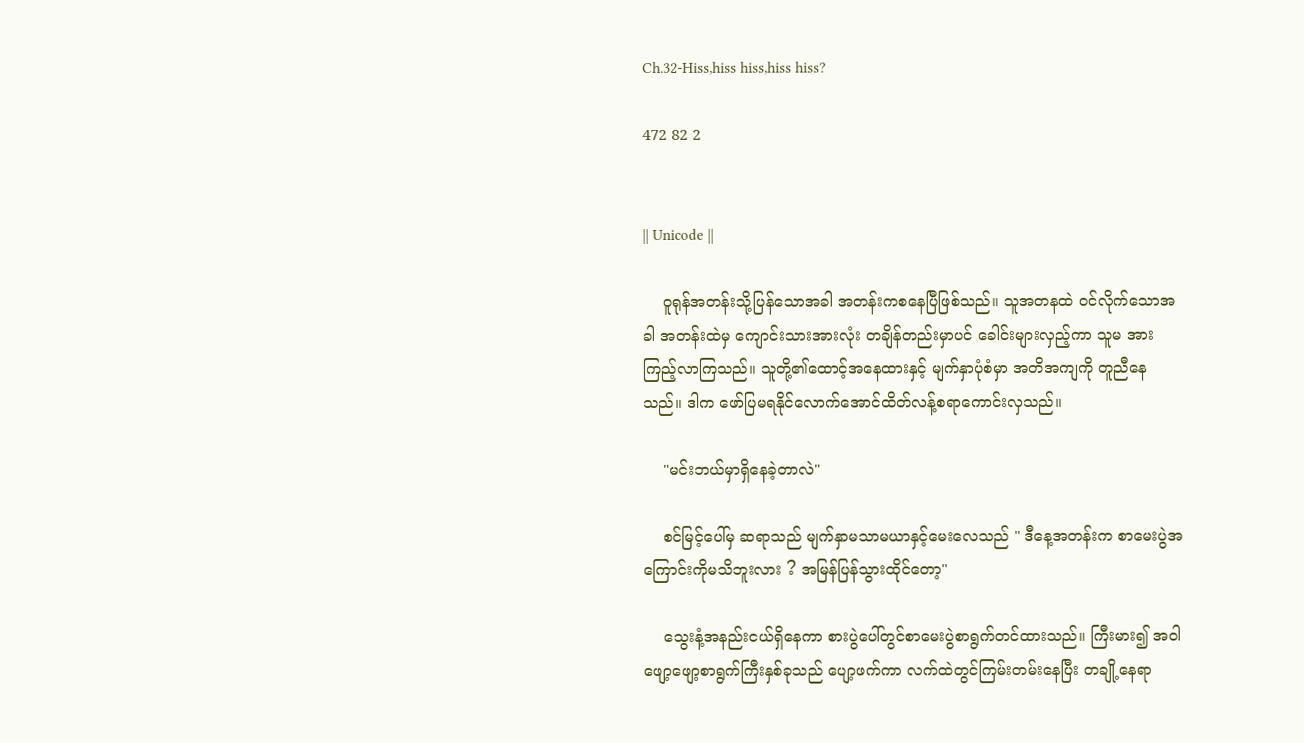Ch.32-Hiss,hiss hiss,hiss hiss?

472 82 2


|| Unicode ||

    ဝူရုန်အတန်းသို့ပြန်သောအခါ အတန်းကစနေပြီဖြစ်သည်။ သူအတနထဲ ဝင်လိုက်သောအခါ အတန်းထဲမှ ကျောင်းသားအားလုံး တချိန်တည်းမှာပင် ခေါင်းများလှည့်ကာ သူမ အားကြည့်လာကြသည်။ သူတို့၏ထောင့်အနေထားနှင့် မျက်နှာပုံစံမှာ အတိအကျကို တူညီနေသည်။ ဒါက ဖော်ပြမရနိုင်လောက်အောင်ထိတ်လန့်စရာကောင်းလှသည်။

    "မင်းဘယ်မှာရှိနေခဲ့တာလဲ"

    စင်မြင့်ပေါ်မှ ဆရာသည် မျက်နှာမသာမယာနှင့်မေးလေသည် " ဒီနေ့အတန်းက စာမေးပွဲအကြောင်းကိုမသိဘူးလား ? အမြန်ပြန်သွားထိုင်တော့"

    သွေးနံ့အနည်းငယ်ရှိနေကာ စားပွဲပေါ်တွင်စာမေးပွဲစာရွက်တင်ထားသည်။ ကြီးမား၍ ‌အဝါဖျော့ဖျော့စာရွက်ကြီးနှစ်ခုသည် ပျော့ဖက်ကာ လက်ထဲတွင်ကြမ်းတမ်း‌နေပြီး တချို့နေရာ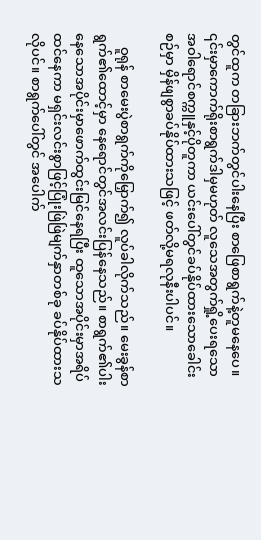တွင်ထူက တခြားဘက်တွင်ပါးနေပြီး စာဖြေစာရွက်နဲ့တူမနေပေ။ ၎င်းမှာကောက်ရိုးစာရွက်ဒါမှမဟုတ် လူသေအတွက်ရှို့ပေးရသောအဝါရောင်စက္ကူနှင့်ပိုတူကာ ယင်းပေါ်တွင်ခပ်နိုပ်ထားသောခေါင်းစဉ်မှာ မှိန်ဖျစွာခပ်နိုပ်ထားသဖြင့် ဖတ်လို့မရလုနီးပါပင်။

    ဝူရုန် စာမေးပွဲစာရွက်ကိုမြှောက်၍ လူပ်ခါလိုက်သည်။ မေးခွန်စာရွက်၏ထောင့်မှာ နေရောင်တွင်အလင်းပြန်နေသည်။ စာရွက်၏ပါးနေသောအပိုင်းမှာဖောက်ထွင်းမြင်နေရပြီး ထူသောအပိုင်းမှာအရိပ်ထင်နေကာ မရှင်းလင်းစွာဖြင့်ပြုံးဖြဲဖြဲမျက်နှာတစ်ခု ခပ်နိုပ်ထားသလိုပင်။ စာရွက်ပေါ်တွင် အပေါက်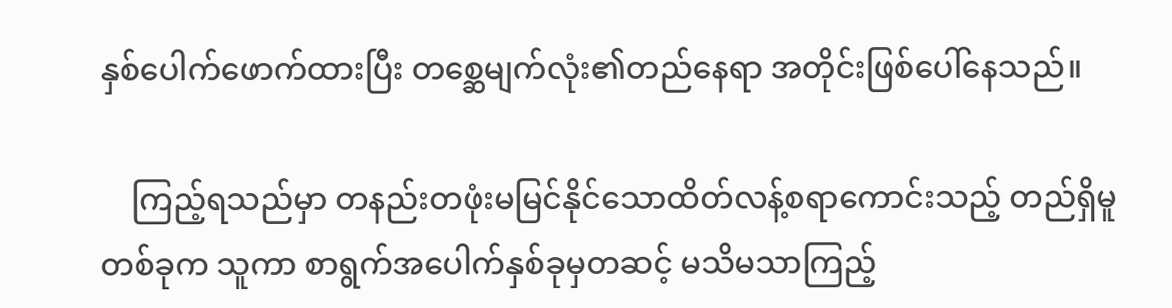နှစ်ပေါက်ဖောက်ထားပြီး တစ္ဆေမျက်လုံး၏တည်နေရာ အတိုင်းဖြစ်ပေါ်နေသည်။

    ကြည့်ရသည်မှာ တနည်းတဖုံးမမြင်နိုင်သောထိတ်လန့်စရာကောင်းသည့် တည်ရှိမူတစ်ခုက သူကာ စာရွက်အပေါက်နှစ်ခုမှတဆင့် မသိမသာကြည့်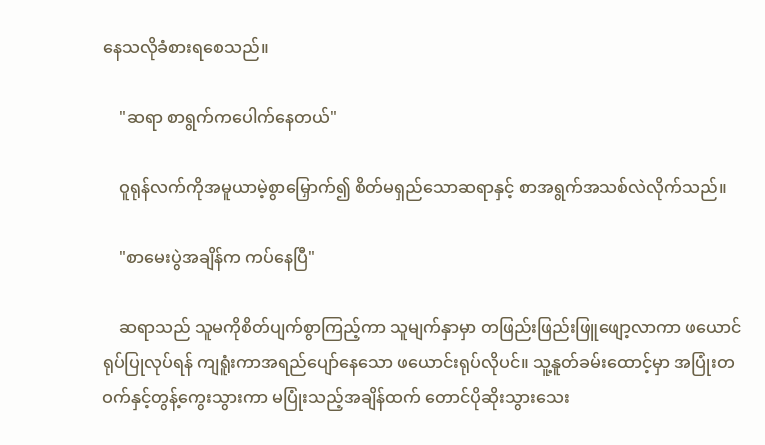နေသလိုခံစားရစေသည်။

    "ဆရာ စာရွက်ကပေါက်နေတယ်"

    ဝူရုန်လက်ကိုအမူယာမဲ့စွာမြှောက်၍ စိတ်မရှည်သောဆရာနှင့် စာအရွက်အသစ်လဲလိုက်သည်။

    "စာမေးပွဲအချိန်က ကပ်နေပြီ"

    ဆရာသည် သူမကိုစိတ်ပျက်စွာကြည့်ကာ သူမျက်နှာမှာ တဖြည်းဖြည်းဖြူဖျော့လာကာ ဖယောင်ရုပ်ပြုလုပ်ရန် ကျရူံးကာအရည်ပျော်နေသော ဖယောင်းရုပ်လိုပင်။ သူ့နူတ်ခမ်းထောင့်မှာ အပြုံးတဝက်နှင့်တွန့်ကွေးသွားကာ မပြုံးသည့်အချိန်ထက်‌ တောင်ပိုဆိုးသွားသေး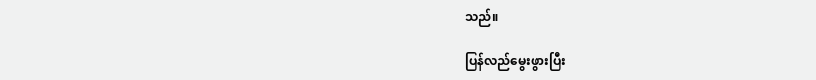သည်။

ပြန်လည်မွေးဖွားပြီး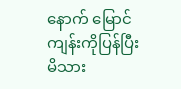နောက်‌ မြောင်ကျန်းကိုပြန်ပြီးမိသား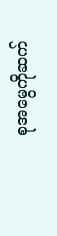စုအမွေကိုဆက်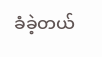ခံခဲ့တယ်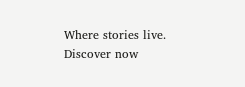Where stories live. Discover now